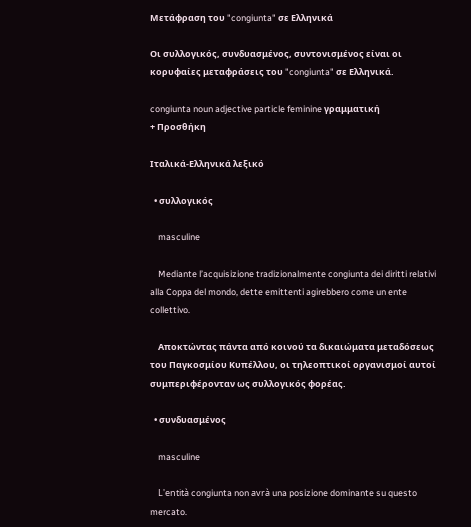Μετάφραση του "congiunta" σε Ελληνικά

Οι συλλογικός, συνδυασμένος, συντονισμένος είναι οι κορυφαίες μεταφράσεις του "congiunta" σε Ελληνικά.

congiunta noun adjective particle feminine γραμματική
+ Προσθήκη

Ιταλικά-Ελληνικά λεξικό

  • συλλογικός

    masculine

    Mediante l’acquisizione tradizionalmente congiunta dei diritti relativi alla Coppa del mondo, dette emittenti agirebbero come un ente collettivo.

    Αποκτώντας πάντα από κοινού τα δικαιώματα μεταδόσεως του Παγκοσμίου Κυπέλλου, οι τηλεοπτικοί οργανισμοί αυτοί συμπεριφέρονταν ως συλλογικός φορέας.

  • συνδυασμένος

    masculine

    L'entità congiunta non avrà una posizione dominante su questo mercato.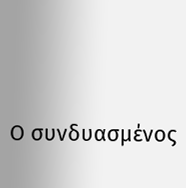Ο συνδυασμένος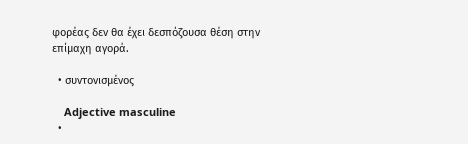φορέας δεν θα έχει δεσπόζουσα θέση στην επίμαχη αγορά.

  • συντονισμένος

    Adjective masculine
  •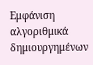Εμφάνιση αλγοριθμικά δημιουργημένων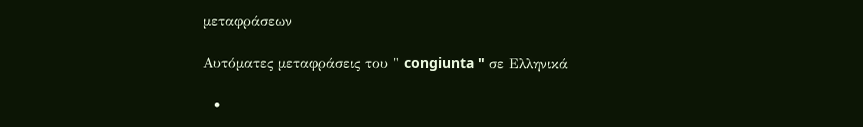μεταφράσεων

Αυτόματες μεταφράσεις του " congiunta " σε Ελληνικά

  •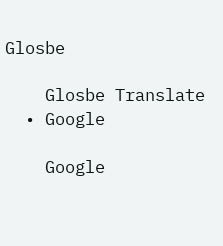Glosbe

    Glosbe Translate
  • Google

    Google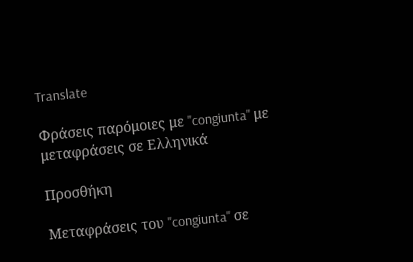Translate

Φράσεις παρόμοιες με "congiunta" με μεταφράσεις σε Ελληνικά

Προσθήκη

Μεταφράσεις του "congiunta" σε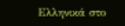Ελληνικά στο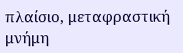πλαίσιο, μεταφραστική μνήμη